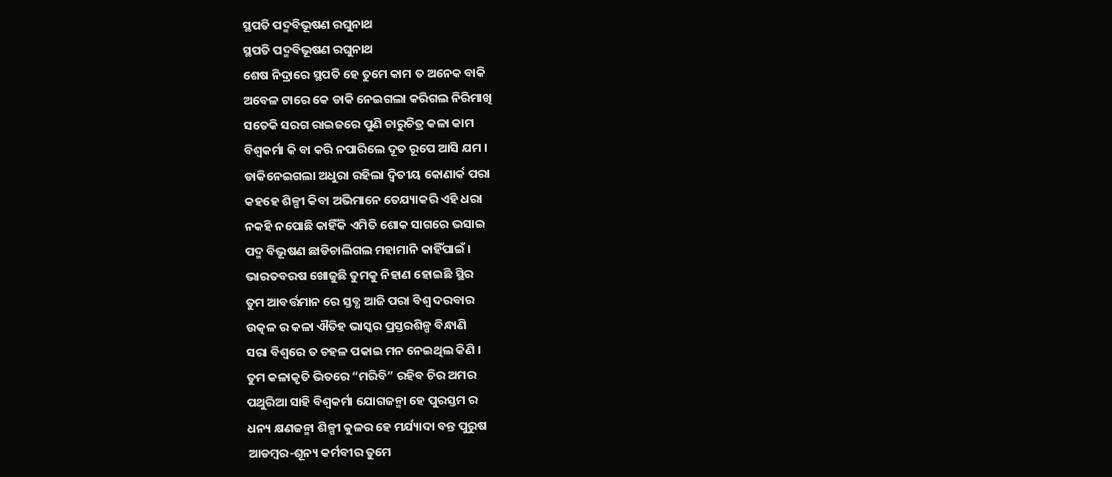ସ୍ଥପତି ପଦ୍ମବିଭୂଷଣ ରଘୁନାଥ
ସ୍ଥପତି ପଦ୍ମବିଭୂଷଣ ରଘୁନାଥ
ଶେଷ ନିଦ୍ରାରେ ସ୍ଥପତି ହେ ତୁମେ କାମ ତ ଅନେକ ବାକି
ଅବେଳ ଟାରେ କେ ଡାକି ନେଇଗଲା କରିଗଲ ନିରିମାଖି
ସତେକି ସରଗ ରାଇଜରେ ପୁଣି ଚାରୁଚିତ୍ର କଳା କାମ
ବିଶ୍ଵକର୍ମା କି ବା କରି ନପାରିଲେ ଦୂତ ରୂପେ ଆସି ଯମ ।
ଡାକିନେଇଗଲା ଅଧୁରା ରହିଲା ଦ୍ଵିତୀୟ କୋଣାର୍କ ପରା
କହହେ ଶିଳ୍ପୀ କିବା ଅଭିମାନେ ତେଯ୍ୟାକରି ଏହି ଧରା
ନକହି ନପୋଛି କାହିଁକି ଏମିତି ଶୋକ ସାଗରେ ଭସାଇ
ପଦ୍ମ ବିଭୂଷଣ ଛାଡିଚାଲିଗଲ ମହାମାନି କାହିଁପାଇଁ ।
ଭାରତବରଷ ଖୋଜୁଛି ତୁମକୁ ନିହାଣ ହୋଇଛି ସ୍ଥିର
ତୁମ ଆବର୍ତ୍ତମାନ ରେ ସ୍ତବ୍ଧ ଆଜି ପରା ବିଶ୍ଵ ଦରବାର
ଉତ୍କଳ ର କଳା ଐତିହ ଭାସ୍କର ପ୍ରସ୍ତରଶିଳ୍ପ ବିନ୍ଧାଣି
ସରା ବିଶ୍ଵରେ ତ ଚହଳ ପକାଇ ମନ ନେଇଥିଲ କିଣି ।
ତୁମ କଳାକୃତି ଭିତରେ “ମରିବି” ରହିବ ଚିର ଅମର
ପଥୁରିଆ ସାହି ବିଶ୍ଵକର୍ମା ଯୋଗଜନ୍ମା ହେ ପୁରସ୍ତମ ର
ଧନ୍ୟ କ୍ଷଣଜନ୍ମା ଶିଳ୍ପୀ କୁଳର ହେ ମର୍ଯ୍ୟାଦା ବନ୍ତ ପୁରୁଷ
ଆଡମ୍ବର-ଶୂନ୍ୟ କର୍ମବୀର ତୁମେ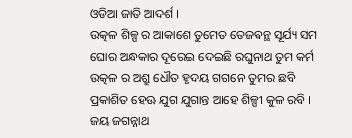ଓଡିଆ ଜାତି ଆଦର୍ଶ ।
ଉତ୍କଳ ଶିଳ୍ପ ର ଆକାଶେ ତୁମେତ ତେଜଵନ୍ଥ ସୂର୍ଯ୍ୟ ସମ
ଘୋର ଅନ୍ଧକାର ଦୂରେଇ ଦେଇଛି ରଘୁନାଥ ତୁମ କର୍ମ
ଉତ୍କଳ ର ଅଶ୍ରୁ ଧୌତ ହୃଦୟ ଗଗନେ ତୁମର ଛବି
ପ୍ରକାଶିତ ହେଊ ଯୁଗ ଯୁଗାନ୍ତ ଆହେ ଶିଳ୍ପୀ କୁଳ ରବି ।
ଜୟ ଜଗନ୍ନାଥ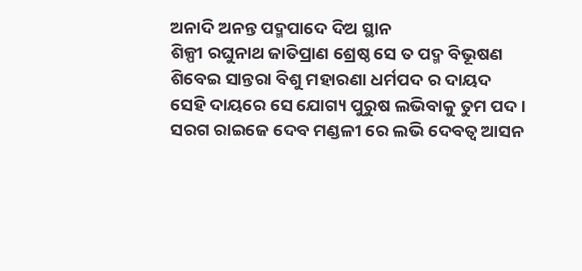ଅନାଦି ଅନନ୍ତ ପଦ୍ମପାଦେ ଦିଅ ସ୍ଥାନ
ଶିଳ୍ପୀ ରଘୁନାଥ ଜାତିପ୍ରାଣ ଶ୍ରେଷ୍ଠ ସେ ତ ପଦ୍ମ ବିଭୂଷଣ
ଶିବେଇ ସାନ୍ତରା ବିଶୁ ମହାରଣା ଧର୍ମପଦ ର ଦାୟଦ
ସେହି ଦାୟରେ ସେ ଯୋଗ୍ୟ ପୁରୁଷ ଲଭିବାକୁ ତୁମ ପଦ ।
ସରଗ ରାଇଜେ ଦେବ ମଣ୍ଡଳୀ ରେ ଲଭି ଦେବତ୍ଵ ଆସନ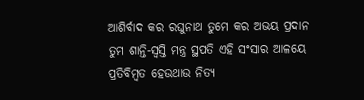ଆଶିର୍ବାଦ କର ରଘୁନାଥ ତୁମେ କର ଅଭୟ ପ୍ରଦାନ
ତୁମ ଶାନ୍ତି-ସ୍ଵସ୍ତି ମନ୍ତ୍ର ସ୍ଥପତି ଏହି ସଂସାର ଆଳୟେ
ପ୍ରତିବିମ୍ବତ ହେଉଥାଉ ନିତ୍ୟ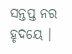ସନ୍ତପ୍ତ ନର ହୃଦୟେ ।